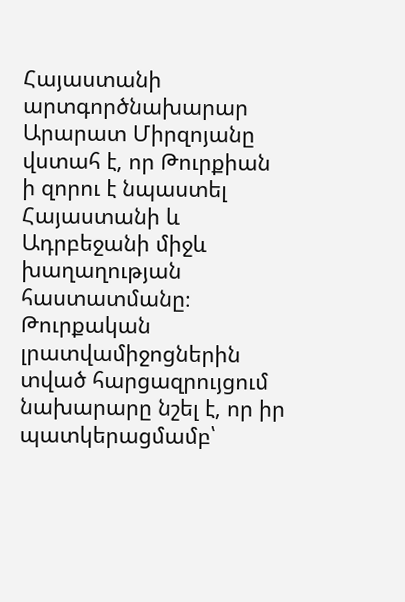Հայաստանի արտգործնախարար Արարատ Միրզոյանը վստահ է, որ Թուրքիան
ի զորու է նպաստել Հայաստանի և Ադրբեջանի միջև խաղաղության հաստատմանը։ Թուրքական լրատվամիջոցներին
տված հարցազրույցում նախարարը նշել է, որ իր պատկերացմամբ՝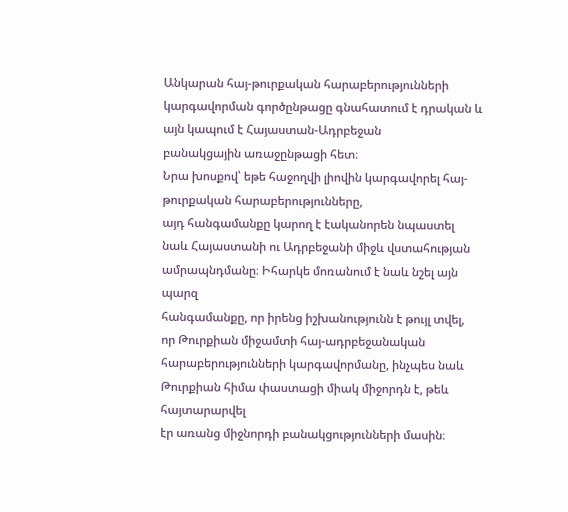Անկարան հայ-թուրքական հարաբերությունների
կարգավորման գործընթացը գնահատում է դրական և այն կապում է Հայաստան-Ադրբեջան
բանակցային առաջընթացի հետ։
Նրա խոսքով՝ եթե հաջողվի լիովին կարգավորել հայ-թուրքական հարաբերությունները,
այդ հանգամանքը կարող է էականորեն նպաստել նաև Հայաստանի ու Ադրբեջանի միջև վստահության
ամրապնդմանը։ Իհարկե մոռանում է նաև նշել այն պարզ
հանգամանքը, որ իրենց իշխանությունն է թույլ տվել, որ Թուրքիան միջամտի հայ-ադրբեջանական
հարաբերությունների կարգավորմանը, ինչպես նաև Թուրքիան հիմա փաստացի միակ միջորդն է, թեև հայտարարվել
էր առանց միջնորդի բանակցությունների մասին։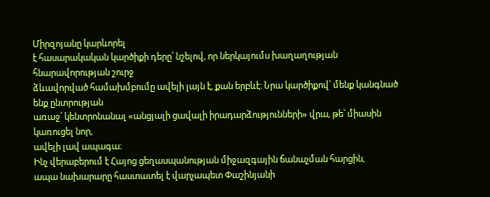Միրզոյանը կարևորել
է հասարակական կարծիքի դերը՝ նշելով, որ ներկայումս խաղաղության հնարավորության շուրջ
ձևավորված համախմբումը ավելի լայն է, քան երբևէ։ Նրա կարծիքով՝ մենք կանգնած ենք ընտրության
առաջ՝ կենտրոնանալ «անցյալի ցավալի իրադարձությունների» վրա, թե՝ միասին կառուցել նոր,
ավելի լավ ապագա։
Ինչ վերաբերում է Հայոց ցեղասպանության միջազգային ճանաչման հարցին,
ապա նախարարը հաստատել է վարչապետ Փաշինյանի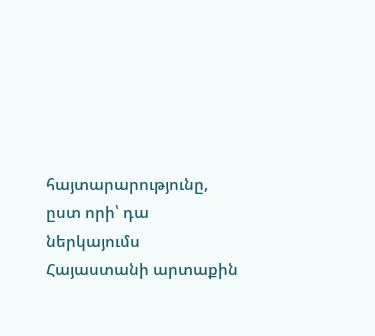հայտարարությունը, ըստ որի՝ դա ներկայումս
Հայաստանի արտաքին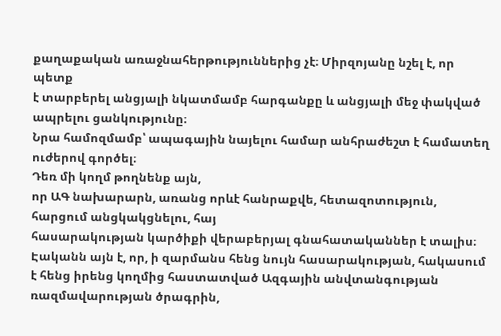քաղաքական առաջնահերթություններից չէ։ Միրզոյանը նշել է, որ պետք
է տարբերել անցյալի նկատմամբ հարգանքը և անցյալի մեջ փակված ապրելու ցանկությունը։
Նրա համոզմամբ՝ ապագային նայելու համար անհրաժեշտ է համատեղ ուժերով գործել։
Դեռ մի կողմ թողնենք այն,
որ ԱԳ նախարարն, առանց որևէ հանրաքվե, հետազոտություն, հարցում անցկակցնելու, հայ
հասարակության կարծիքի վերաբերյալ գնահատականներ է տալիս։ Էականն այն է, որ, ի զարմանս հենց նույն հասարակության, հակասում է հենց իրենց կողմից հաստատված Ազգային անվտանգության ռազմավարության ծրագրին,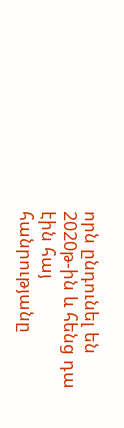որն ընդունել են 2020թ-ին և հենց դա էին հայ
հանրությանը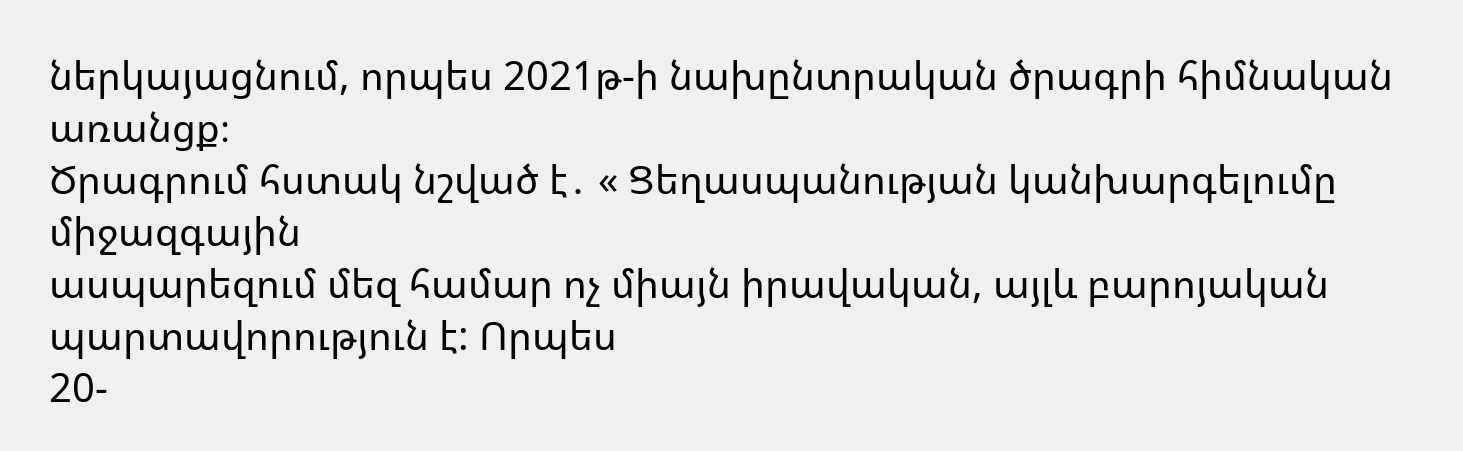ներկայացնում, որպես 2021թ-ի նախընտրական ծրագրի հիմնական առանցք։
Ծրագրում հստակ նշված է․ « Ցեղասպանության կանխարգելումը միջազգային
ասպարեզում մեզ համար ոչ միայն իրավական, այլև բարոյական պարտավորություն է: Որպես
20-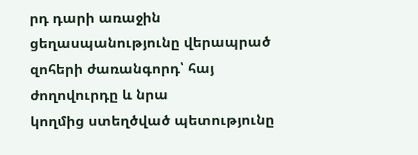րդ դարի առաջին ցեղասպանությունը վերապրած զոհերի ժառանգորդ՝ հայ ժողովուրդը և նրա
կողմից ստեղծված պետությունը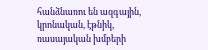հանձնառու են ազգային, կրոնական, էթնիկ, ռասայական խմբերի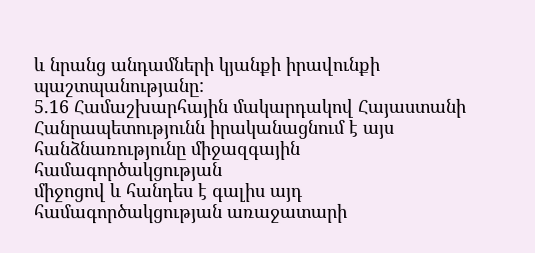և նրանց անդամների կյանքի իրավունքի պաշտպանությանը:
5.16 Համաշխարհային մակարդակով Հայաստանի
Հանրապետությունն իրականացնում է այս հանձնառությունը միջազգային համագործակցության
միջոցով և հանդես է գալիս այդ համագործակցության առաջատարի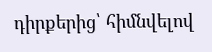դիրքերից՝ հիմնվելով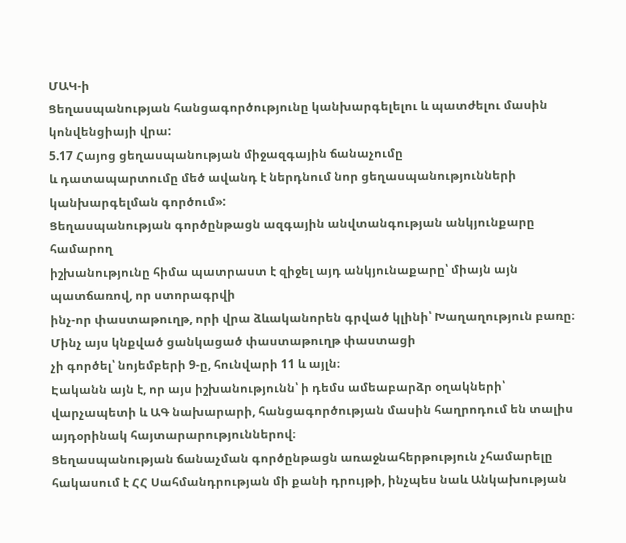ՄԱԿ-ի
Ցեղասպանության հանցագործությունը կանխարգելելու և պատժելու մասին կոնվենցիայի վրա:
5.17 Հայոց ցեղասպանության միջազգային ճանաչումը
և դատապարտումը մեծ ավանդ է ներդնում նոր ցեղասպանությունների կանխարգելման գործում»:
Ցեղասպանության գործընթացն ազգային անվտանգության անկյունքարը համարող
իշխանությունը հիմա պատրաստ է զիջել այդ անկյունաքարը՝ միայն այն պատճառով, որ ստորագրվի
ինչ-որ փաստաթուղթ, որի վրա ձևականորեն գրված կլինի՝ Խաղաղություն բառը։ Մինչ այս կնքված ցանկացած փաստաթուղթ փաստացի
չի գործել՝ նոյեմբերի 9-ը, հունվարի 11 և այլն։
Էականն այն է, որ այս իշխանությունն՝ ի դեմս ամեաբարձր օղակների՝
վարչապետի և ԱԳ նախարարի, հանցագործության մասին հաղրոդում են տալիս այդօրինակ հայտարարություններով։
Ցեղասպանության ճանաչման գործընթացն առաջնահերթություն չհամարելը հակասում է ՀՀ Սահմանդրության մի քանի դրույթի, ինչպես նաև Անկախության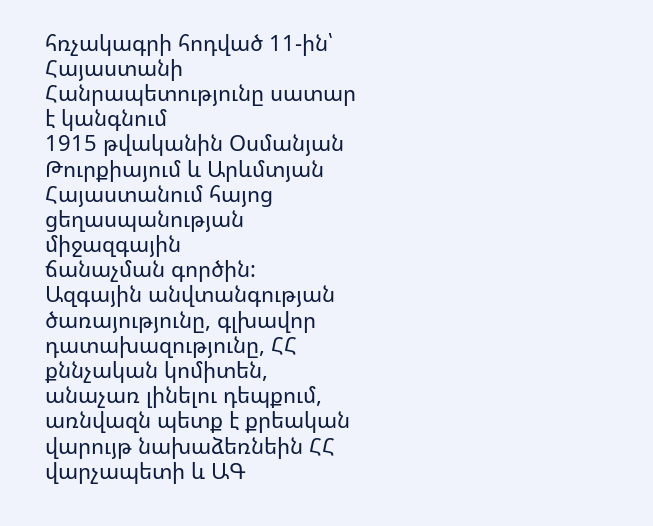հռչակագրի հոդված 11-ին՝ Հայաստանի Հանրապետությունը սատար է կանգնում
1915 թվականին Օսմանյան Թուրքիայում և Արևմտյան Հայաստանում հայոց ցեղասպանության միջազգային
ճանաչման գործին:
Ազգային անվտանգության
ծառայությունը, գլխավոր դատախազությունը, ՀՀ քննչական կոմիտեն, անաչառ լինելու դեպքում, առնվազն պետք է քրեական վարույթ նախաձեռնեին ՀՀ վարչապետի և ԱԳ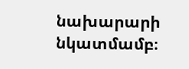նախարարի նկատմամբ։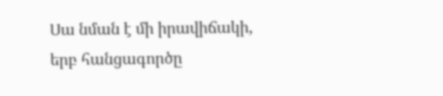Սա նման է մի իրավիճակի,
երբ հանցագործը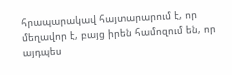հրապարակավ հայտարարում է, որ մեղավոր է, բայց իրեն համոզում են, որ
այդպես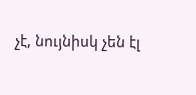չէ, նույնիսկ չեն էլ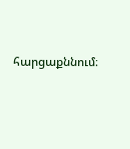հարցաքննում։